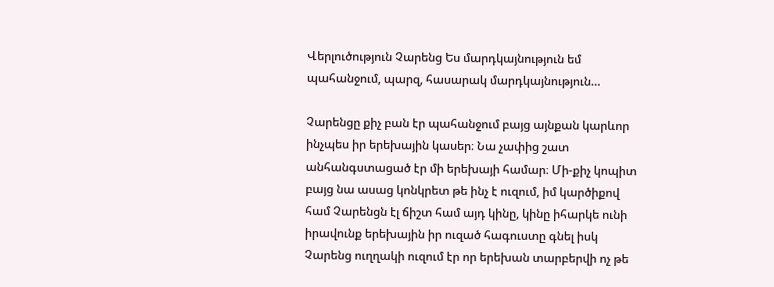Վերլուծություն Չարենց Ես մարդկայնություն եմ պահանջում, պարզ, հասարակ մարդկայնություն…

Չարենցը քիչ բան էր պահանջում բայց այնքան կարևոր ինչպես իր երեխային կասեր։ Նա չափից շատ անհանգստացած էր մի երեխայի համար։ Մի-քիչ կոպիտ բայց նա ասաց կոնկրետ թե ինչ է ուզում, իմ կարծիքով համ Չարենցն էլ ճիշտ համ այդ կինը, կինը իհարկե ունի իրավունք երեխային իր ուզած հագուստը գնել իսկ Չարենց ուղղակի ուզում էր որ երեխան տարբերվի ոչ թե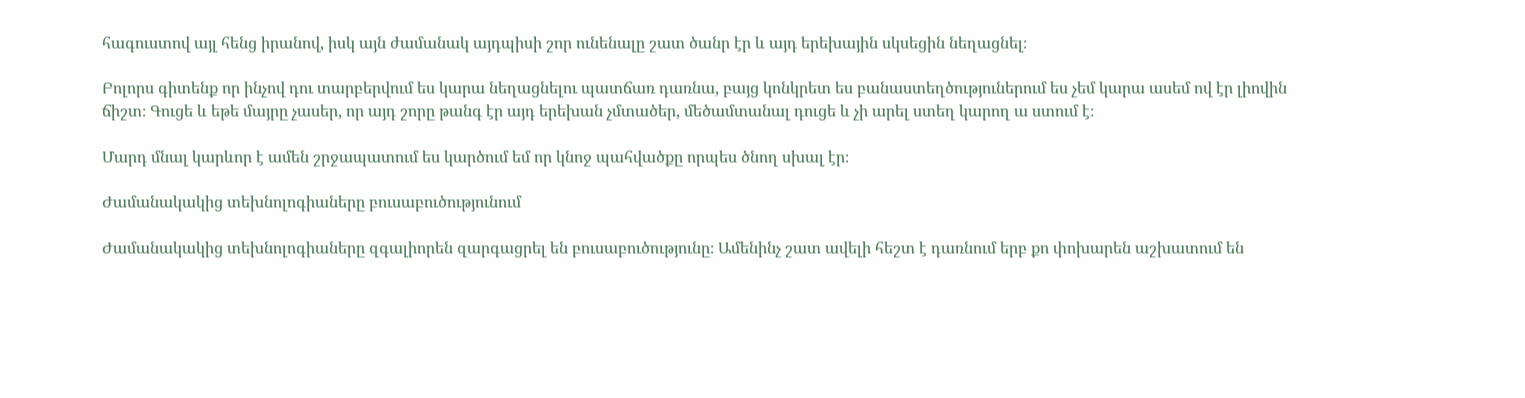հագուստով այլ հենց իրանով, իսկ այն ժամանակ այդպիսի շոր ունենալը շատ ծանր էր և այդ երեխային սկսեցին նեղացնել։

Բոլորս գիտենք որ ինչով դու տարբերվում ես կարա նեղացնելու պատճառ դառնա, բայց կոնկրետ ես բանաստեղծություներում ես չեմ կարա ասեմ ով էր լիովին ճիշտ։ Գուցե և եթե մայրը չասեր, որ այդ շորը թանգ էր այդ երեխան չմտածեր, մեծամտանալ դուցե և չի արել ստեղ կարող ա ստում է։

Մարդ մնալ կարևոր է ամեն շրջապատում ես կարծում եմ որ կնոջ պահվածքը որպես ծնող սխալ էր։

Ժամանակակից տեխնոլոգիաները բուսաբուծությունում

Ժամանակակից տեխնոլոգիաները զգալիորեն զարգացրել են բուսաբուծությունը։ Ամենինչ շատ ավելի հեշտ է դառնում երբ քո փոխարեն աշխատում են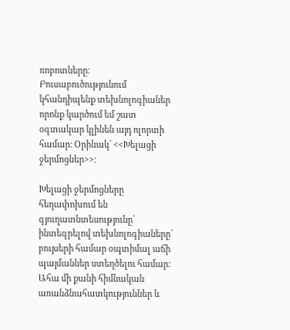ռոբոտները։ Բուսաբուծությունում կհանդիպենք տեխնոլոգիաներ որոնք կարծում եմ շատ օգտակար կլինեն այդ ոլորտի համար։ Օրինակ՝ <<Խելացի ջերմոցներ>>։

Խելացի ջերմոցները հեղափոխում են գյուղատնտեսությունը՝ ինտեգրելով տեխնոլոգիաները՝ բույսերի համար օպտիմալ աճի պայմաններ ստեղծելու համար: Ահա մի քանի հիմնական առանձնահատկություններ և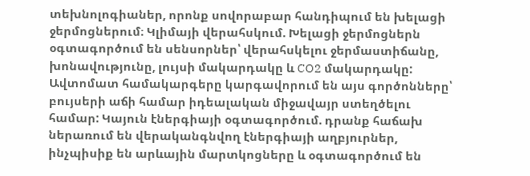տեխնոլոգիաներ, որոնք սովորաբար հանդիպում են խելացի ջերմոցներում։ Կլիմայի վերահսկում. Խելացի ջերմոցներն օգտագործում են սենսորներ՝ վերահսկելու ջերմաստիճանը, խոնավությունը, լույսի մակարդակը և CO2 մակարդակը: Ավտոմատ համակարգերը կարգավորում են այս գործոնները՝ բույսերի աճի համար իդեալական միջավայր ստեղծելու համար: Կայուն էներգիայի օգտագործում. դրանք հաճախ ներառում են վերականգնվող էներգիայի աղբյուրներ, ինչպիսիք են արևային մարտկոցները և օգտագործում են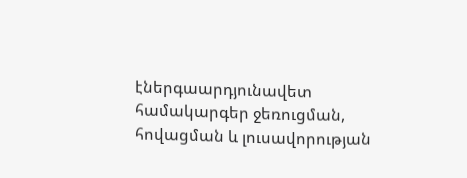էներգաարդյունավետ համակարգեր ջեռուցման, հովացման և լուսավորության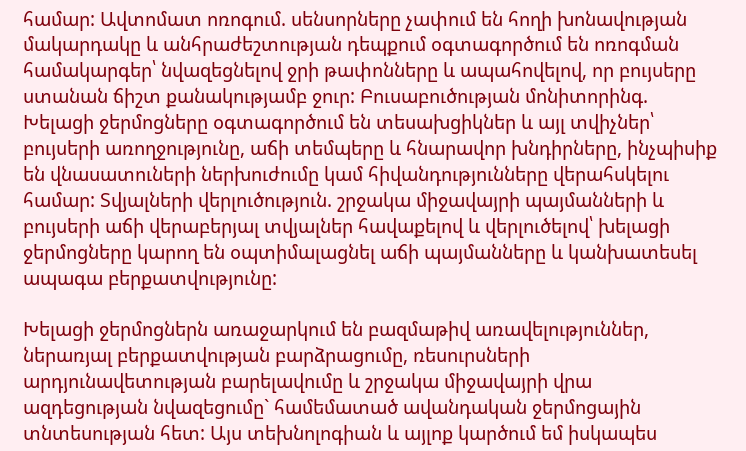համար: Ավտոմատ ոռոգում. սենսորները չափում են հողի խոնավության մակարդակը և անհրաժեշտության դեպքում օգտագործում են ոռոգման համակարգեր՝ նվազեցնելով ջրի թափոնները և ապահովելով, որ բույսերը ստանան ճիշտ քանակությամբ ջուր: Բուսաբուծության մոնիտորինգ. Խելացի ջերմոցները օգտագործում են տեսախցիկներ և այլ տվիչներ՝ բույսերի առողջությունը, աճի տեմպերը և հնարավոր խնդիրները, ինչպիսիք են վնասատուների ներխուժումը կամ հիվանդությունները վերահսկելու համար: Տվյալների վերլուծություն. շրջակա միջավայրի պայմանների և բույսերի աճի վերաբերյալ տվյալներ հավաքելով և վերլուծելով՝ խելացի ջերմոցները կարող են օպտիմալացնել աճի պայմանները և կանխատեսել ապագա բերքատվությունը:

Խելացի ջերմոցներն առաջարկում են բազմաթիվ առավելություններ, ներառյալ բերքատվության բարձրացումը, ռեսուրսների արդյունավետության բարելավումը և շրջակա միջավայրի վրա ազդեցության նվազեցումը` համեմատած ավանդական ջերմոցային տնտեսության հետ: Այս տեխնոլոգիան և այլոք կարծում եմ իսկապես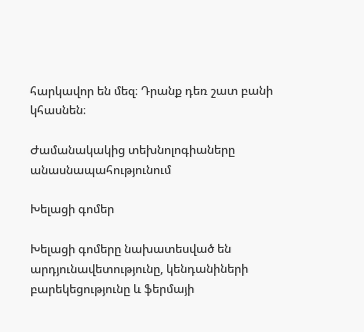հարկավոր են մեզ։ Դրանք դեռ շատ բանի կհասնեն։

Ժամանակակից տեխնոլոգիաները անասնապահությունում

Խելացի գոմեր

Խելացի գոմերը նախատեսված են արդյունավետությունը, կենդանիների բարեկեցությունը և ֆերմայի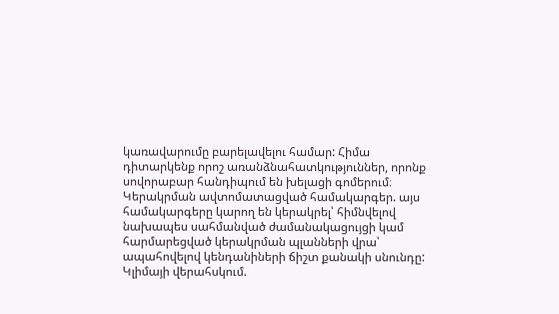կառավարումը բարելավելու համար: Հիմա դիտարկենք որոշ առանձնահատկություններ, որոնք սովորաբար հանդիպում են խելացի գոմերում։ Կերակրման ավտոմատացված համակարգեր. այս համակարգերը կարող են կերակրել՝ հիմնվելով նախապես սահմանված ժամանակացույցի կամ հարմարեցված կերակրման պլանների վրա՝ ապահովելով կենդանիների ճիշտ քանակի սնունդը: Կլիմայի վերահսկում.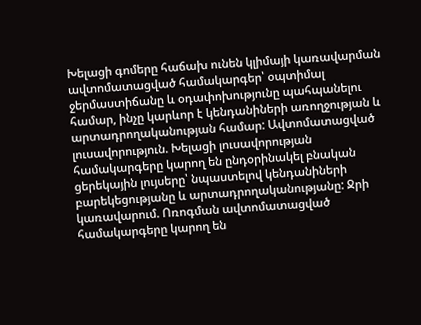Խելացի գոմերը հաճախ ունեն կլիմայի կառավարման ավտոմատացված համակարգեր՝ օպտիմալ ջերմաստիճանը և օդափոխությունը պահպանելու համար, ինչը կարևոր է կենդանիների առողջության և արտադրողականության համար: Ավտոմատացված լուսավորություն. Խելացի լուսավորության համակարգերը կարող են ընդօրինակել բնական ցերեկային լույսերը՝ նպաստելով կենդանիների բարեկեցությանը և արտադրողականությանը: Ջրի կառավարում. Ոռոգման ավտոմատացված համակարգերը կարող են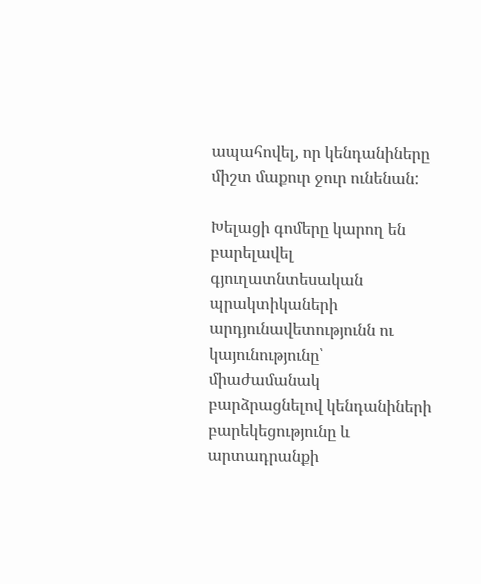ապահովել, որ կենդանիները միշտ մաքուր ջուր ունենան:

Խելացի գոմերը կարող են բարելավել գյուղատնտեսական պրակտիկաների արդյունավետությունն ու կայունությունը՝ միաժամանակ բարձրացնելով կենդանիների բարեկեցությունը և արտադրանքի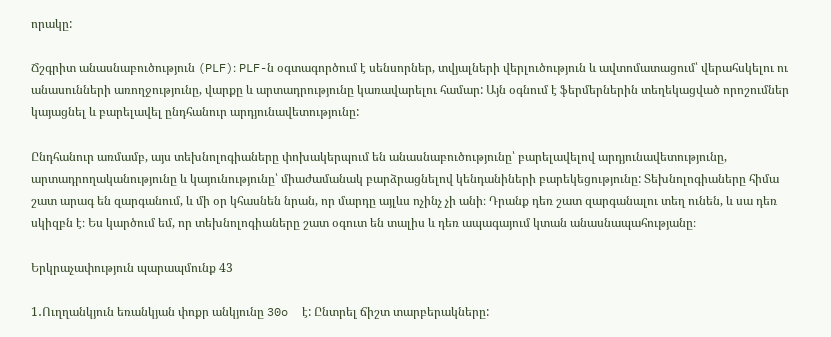որակը:

Ճշգրիտ անասնաբուծություն (PLF)։ PLF-ն օգտագործում է սենսորներ, տվյալների վերլուծություն և ավտոմատացում՝ վերահսկելու ու անասունների առողջությունը, վարքը և արտադրությունը կառավարելու համար: Այն օգնում է ֆերմերներին տեղեկացված որոշումներ կայացնել և բարելավել ընդհանուր արդյունավետությունը:

Ընդհանուր առմամբ, այս տեխնոլոգիաները փոխակերպում են անասնաբուծությունը՝ բարելավելով արդյունավետությունը, արտադրողականությունը և կայունությունը՝ միաժամանակ բարձրացնելով կենդանիների բարեկեցությունը: Տեխնոլոգիաները հիմա շատ արագ են զարգանում, և մի օր կհասնեն նրան, որ մարդը այլևս ոչինչ չի անի։ Դրանք դեռ շատ զարգանալու տեղ ունեն, և սա դեռ սկիզբն է։ Ես կարծում եմ, որ տեխնոլոգիաները շատ օգուտ են տալիս և դեռ ապագայում կտան անասնապահությանը։

Երկրաչափություն պարապմունք 43

1․Ուղղանկյուն եռանկյան փոքր անկյունը 30o  է: Ընտրել ճիշտ տարբերակները: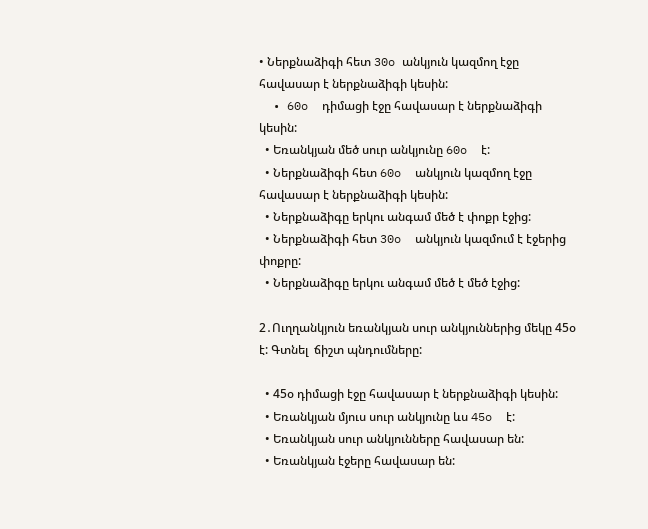• Ներքնաձիգի հետ 30o անկյուն կազմող էջը հավասար է ներքնաձիգի կեսին:
  • 60o  դիմացի էջը հավասար է ներքնաձիգի կեսին:
  • Եռանկյան մեծ սուր անկյունը 60o  է:
  • Ներքնաձիգի հետ 60o  անկյուն կազմող էջը հավասար է ներքնաձիգի կեսին:
  • Ներքնաձիգը երկու անգամ մեծ է փոքր էջից:
  • Ներքնաձիգի հետ 30o  անկյուն կազմում է էջերից փոքրը:
  • Ներքնաձիգը երկու անգամ մեծ է մեծ էջից:

2․Ուղղանկյուն եռանկյան սուր անկյուններից մեկը 45օ է: Գտնել  ճիշտ պնդումները:

  • 45օ դիմացի էջը հավասար է ներքնաձիգի կեսին:
  • Եռանկյան մյուս սուր անկյունը ևս 45o  է:
  • Եռանկյան սուր անկյունները հավասար են:
  • Եռանկյան էջերը հավասար են: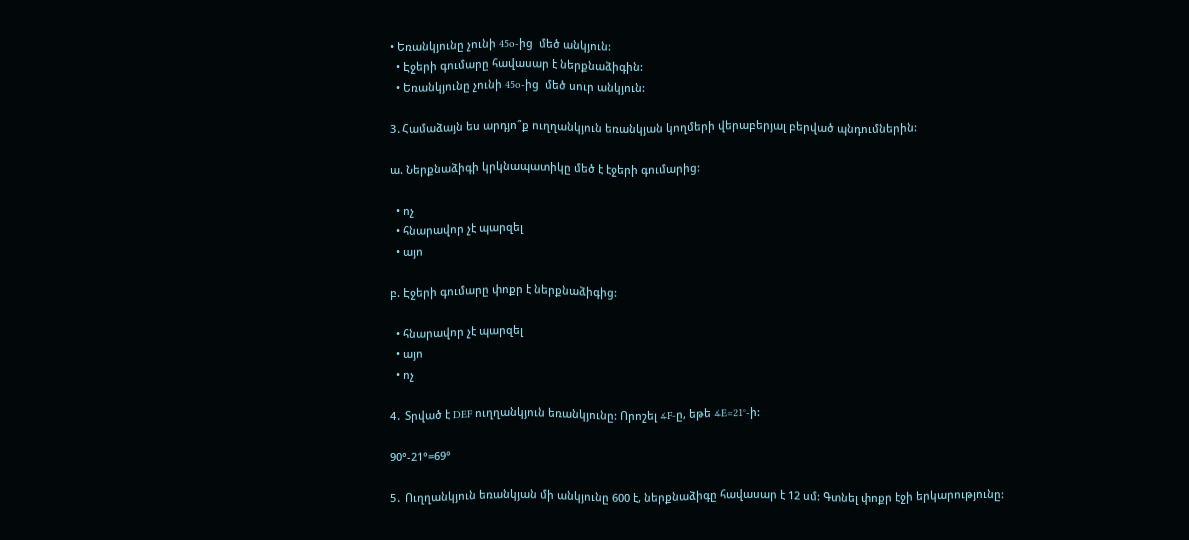• Եռանկյունը չունի 45o-ից  մեծ անկյուն:
  • Էջերի գումարը հավասար է ներքնաձիգին:
  • Եռանկյունը չունի 45o-ից  մեծ սուր անկյուն:

3․Համաձայն ես արդյո՞ք ուղղանկյուն եռանկյան կողմերի վերաբերյալ բերված պնդումներին:

ա. Ներքնաձիգի կրկնապատիկը մեծ է էջերի գումարից:

  • ոչ
  • հնարավոր չէ պարզել
  • այո

բ. Էջերի գումարը փոքր է ներքնաձիգից:

  • հնարավոր չէ պարզել
  • այո
  • ոչ

4․ Տրված է DEF ուղղանկյուն եռանկյունը: Որոշել ∡F-ը, եթե ∡E=21°-ի:

90°-21°=69°

5․ Ուղղանկյուն եռանկյան մի անկյունը 600 է, ներքնաձիգը հավասար է 12 սմ: Գտնել փոքր էջի երկարությունը: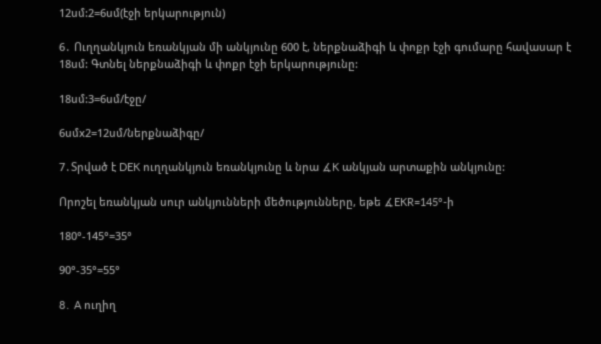12սմ:2=6սմ(էջի երկարություն)

6․ Ուղղանկյուն եռանկյան մի անկյունը 600 է, ներքնաձիգի և փոքր էջի գումարը հավասար է 18սմ: Գտնել ներքնաձիգի և փոքր էջի երկարությունը:

18սմ:3=6սմ/էջը/

6սմx2=12սմ/ներքնաձիգը/

7․Տրված է DEK ուղղանկյուն եռանկյունը և նրա ∡K անկյան արտաքին անկյունը:

Որոշել եռանկյան սուր անկյունների մեծությունները, եթե ∡EKR=145°-ի

180°-145°=35°

90°-35°=55°

8․ A ուղիղ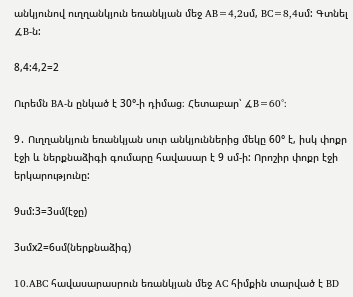անկյունով ուղղանկյուն եռանկյան մեջ AB=4,2սմ, BC=8,4սմ: Գտնել ∡B-ն:

8,4:4,2=2

Ուրեմն BA-ն ընկած է 30°-ի դիմաց։ Հետաբար՝ ∡B=60°:

9․ Ուղղանկյուն եռանկյան սուր անկյուններից մեկը 60° է, իսկ փոքր էջի և ներքնաձիգի գումարը հավասար է 9 սմ-ի: Որոշիր փոքր էջի երկարությունը:

9սմ:3=3սմ(էջը)

3սմx2=6սմ(ներքնաձիգ)

10․ABC հավասարասրուն եռանկյան մեջ AC հիմքին տարված է BD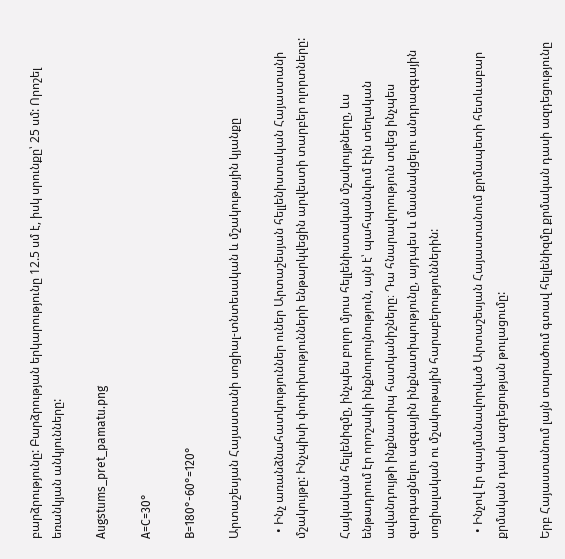բարձրությունը: Բարձրության երկարությունը 12.5 սմ է, իսկ սրունքը՝ 25 սմ: Որոշել եռանկյան անկյունները:

Augstums_pret_pamatu.png

A=C=30°

B=180°-60°=120°

Արտաշեսյան Հայաստանի սոցիալ-տնտեսական և մշակութային կյանքը

  • Ինչ առանձնահատկություններ ուներ Արտաշեսյան հելլենիստական Հայաստանի մշակույթը: Ինչպիսի փոփոխությունների ենթարկվեցին արվեստի տարբեր ոլորտները:

Հայկական հելլենիզմը, ինչպես բոլոր մյուս հելլենիստական մշակույթները, ևս
ենթադրում էր որոշակի ինքնուրույնություն, այն է՝ պահպանվում էին տեղական
ավանդույթի ինքնատիպ հատկանիշները։ Դա հնարավորություն տվեց ինչպես
զարգացնելու ազգային ինքնատիպությունը, այդպես և մասնակցելու անդրազգային սոցիալական ու մշակութային հարաբերություններին:

  • Ինչով էր պայմանավորված Արտաշեսյան Հայաստանում քրմապետի հետևաբար քրմական դասի ազդեցության թուլացումը:

Երբ Հայաստանում լայն տարածում գտավ հելլենիզմը քրմական դասի ազդեցությունը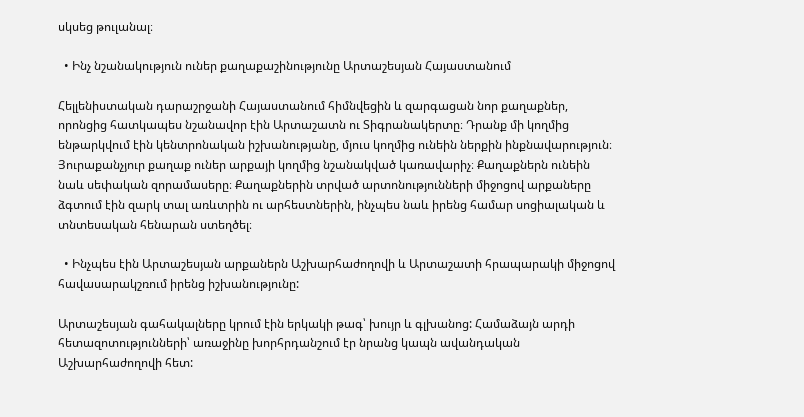սկսեց թուլանալ։

  • Ինչ նշանակություն ուներ քաղաքաշինությունը Արտաշեսյան Հայաստանում

Հելլենիստական դարաշրջանի Հայաստանում հիմնվեցին և զարգացան նոր քաղաքներ, որոնցից հատկապես նշանավոր էին Արտաշատն ու Տիգրանակերտը։ Դրանք մի կողմից ենթարկվում էին կենտրոնական իշխանությանը, մյուս կողմից ունեին ներքին ինքնավարություն։ Յուրաքանչյուր քաղաք ուներ արքայի կողմից նշանակված կառավարիչ։ Քաղաքներն ունեին նաև սեփական զորամասերը։ Քաղաքներին տրված արտոնությունների միջոցով արքաները ձգտում էին զարկ տալ առևտրին ու արհեստներին, ինչպես նաև իրենց համար սոցիալական և տնտեսական հենարան ստեղծել։

  • Ինչպես էին Արտաշեսյան արքաներն Աշխարհաժողովի և Արտաշատի հրապարակի միջոցով հավասարակշռում իրենց իշխանությունը:

Արտաշեսյան գահակալները կրում էին երկակի թագ՝ խույր և գլխանոց: Համաձայն արդի հետազոտությունների՝ առաջինը խորհրդանշում էր նրանց կապն ավանդական Աշխարհաժողովի հետ: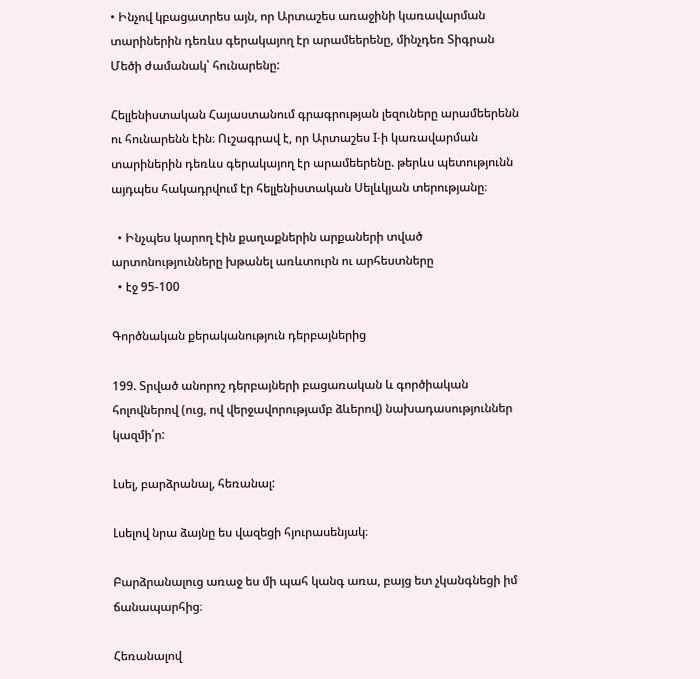• Ինչով կբացատրես այն, որ Արտաշես առաջինի կառավարման տարիներին դեռևս գերակայող էր արամեերենը, մինչդեռ Տիգրան Մեծի ժամանակ՝ հունարենը:

Հելլենիստական Հայաստանում գրագրության լեզուները արամեերենն ու հունարենն էին։ Ուշագրավ է, որ Արտաշես I-ի կառավարման տարիներին դեռևս գերակայող էր արամեերենը. թերևս պետությունն այդպես հակադրվում էր հելլենիստական Սելևկյան տերությանը։

  • Ինչպես կարող էին քաղաքներին արքաների տված արտոնությունները խթանել առևտուրն ու արհեստները
  • էջ 95-100

Գործնական քերականություն դերբայներից

199. Տրված անորոշ դերբայների բացառական և գործիական հոլովներով (ուց, ով վերջավորությամբ ձևերով) նախադասություններ կազմի՛ր:

Լսել, բարձրանալ, հեռանալ:

Լսելով նրա ձայնը ես վազեցի հյուրասենյակ։

Բարձրանալուց առաջ ես մի պահ կանգ առա, բայց ետ չկանգնեցի իմ ճանապարհից։

Հեռանալով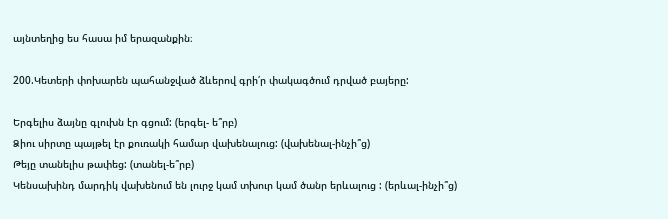այնտեղից ես հասա իմ երազանքին։

200.Կետերի փոխարեն պահանջված ձևերով գրի՛ր փակագծում դրված բայերը:

Երգելիս ձայնը գլուխն էր գցում: (երգել- ե՞րբ)
Ձիու սիրտը պայթել էր քուռակի համար վախենալուց: (վախենալ-ինչի՞ց)
Թեյը տանելիս թափեց: (տանել-ե՞րբ)
Կենսախինդ մարդիկ վախենում են լուրջ կամ տխուր կամ ծանր երևալուց : (երևալ-ինչի՞ց)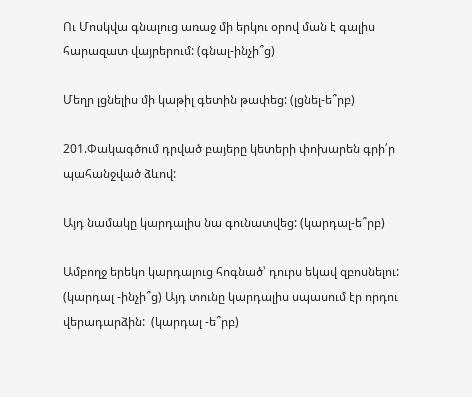Ու Մոսկվա գնալուց առաջ մի երկու օրով ման է գալիս հարազատ վայրերում: (գնալ-ինչի՞ց)

Մեղր լցնելիս մի կաթիլ գետին թափեց: (լցնել-ե՞րբ)

201.Փակագծում դրված բայերը կետերի փոխարեն գրի՛ր պահանջված ձևով:

Այդ նամակը կարդալիս նա գունատվեց: (կարդալ-ե՞րբ)

Ամբողջ երեկո կարդալուց հոգնած՝ դուրս եկավ զբոսնելու: (կարդալ -ինչի՞ց) Այդ տունը կարդալիս սպասում էր որդու վերադարձին:  (կարդալ -ե՞րբ)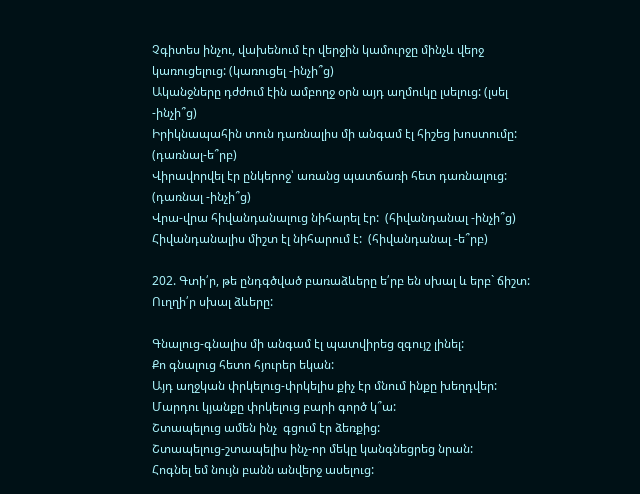Չգիտես ինչու, վախենում էր վերջին կամուրջը մինչև վերջ կառուցելուց: (կառուցել -ինչի՞ց)
Ականջները դժժում էին ամբողջ օրն այդ աղմուկը լսելուց: (լսել -ինչի՞ց)
Իրիկնապահին տուն դառնալիս մի անգամ էլ հիշեց խոստումը: (դառնալ-ե՞րբ)
Վիրավորվել էր ընկերոջ՝ առանց պատճառի հետ դառնալուց: (դառնալ -ինչի՞ց)
Վրա-վրա հիվանդանալուց նիհարել էր:  (հիվանդանալ -ինչի՞ց)
Հիվանդանալիս միշտ էլ նիհարում է:  (հիվանդանալ -ե՞րբ)

202. Գտի՛ր, թե ընդգծված բառաձևերը ե՛րբ են սխալ և երբ` ճիշտ: Ուղղի՛ր սխալ ձևերը:

Գնալուց-գնալիս մի անգամ էլ պատվիրեց զգույշ լինել:
Քո գնալուց հետո հյուրեր եկան:
Այդ աղջկան փրկելուց-փրկելիս քիչ էր մնում ինքը խեղդվեր:
Մարդու կյանքը փրկելուց բարի գործ կ՞ա:
Շտապելուց ամեն ինչ  գցում էր ձեռքից:
Շտապելուց-շտապելիս ինչ-որ մեկը կանգնեցրեց նրան:
Հոգնել եմ նույն բանն անվերջ ասելուց: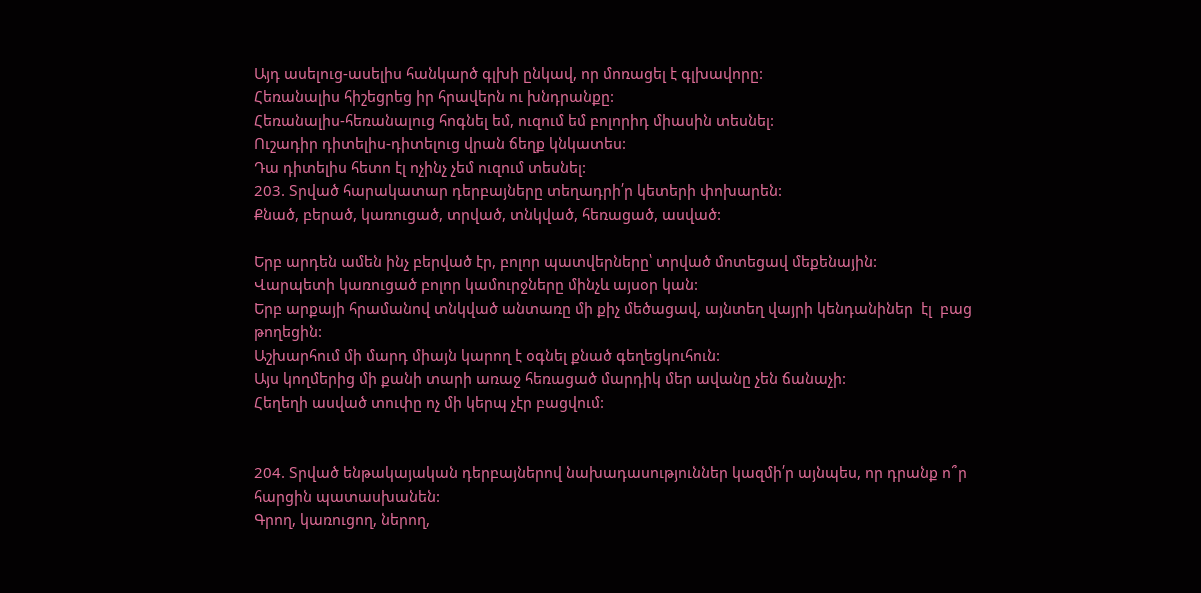Այդ ասելուց-ասելիս հանկարծ գլխի ընկավ, որ մոռացել է գլխավորը:
Հեռանալիս հիշեցրեց իր հրավերն ու խնդրանքը:
Հեռանալիս-հեռանալուց հոգնել եմ, ուզում եմ բոլորիդ միասին տեսնել:
Ուշադիր դիտելիս-դիտելուց վրան ճեղք կնկատես:
Դա դիտելիս հետո էլ ոչինչ չեմ ուզում տեսնել:
203. Տրված հարակատար դերբայները տեղադրի՛ր կետերի փոխարեն:
Քնած, բերած, կառուցած, տրված, տնկված, հեռացած, ասված:

Երբ արդեն ամեն ինչ բերված էր, բոլոր պատվերները՝ տրված մոտեցավ մեքենային:
Վարպետի կառուցած բոլոր կամուրջները մինչև այսօր կան:
Երբ արքայի հրամանով տնկված անտառը մի քիչ մեծացավ, այնտեղ վայրի կենդանիներ  էլ  բաց թողեցին:
Աշխարհում մի մարդ միայն կարող է օգնել քնած գեղեցկուհուն:
Այս կողմերից մի քանի տարի առաջ հեռացած մարդիկ մեր ավանը չեն ճանաչի:
Հեղեղի ասված տուփը ոչ մի կերպ չէր բացվում:


204. Տրված ենթակայական դերբայներով նախադասություններ կազմի՛ր այնպես, որ դրանք ո՞ր հարցին պատասխանեն:
Գրող, կառուցող, ներող,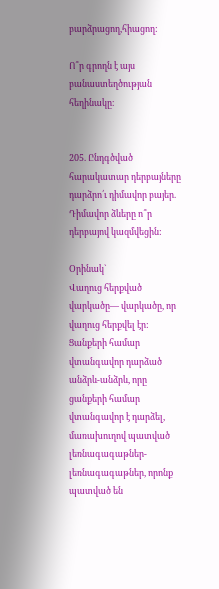բարձրացող,հիացող:

Ո՞ր գրողն է այս բանաստեղծության հեղինակը։


205. Ընդգծված հարակատար դերբայները դարձրո՛ւ դիմավոր բայեր. Դիմավոր ձևերը ո՞ր դերբայով կազմվեցին:

Օրինակ`
Վաղուց հերքված վարկածը— վարկածը, որ վաղուց հերքվել էր:
Ցանքերի համար վտանգավոր դարձած անձրև-անձրև, որը ցանքերի համար վտանգավոր է դարձել, մառախուղով պատված լեռնագագաթներ-լեռնագագաթներ, որոնք պատված են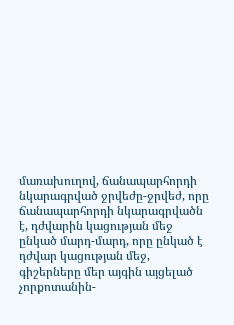մառախուղով, ճանապարհորդի նկարագրված ջրվեժը-ջրվեժ, որը ճանապարհորդի նկարագրվածն է, դժվարին կացության մեջ ընկած մարդ-մարդ, որը ընկած է դժվար կացության մեջ, գիշերները մեր այգին այցելած չորքոտանին-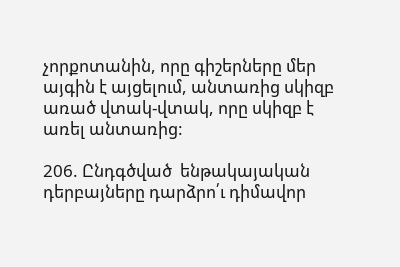չորքոտանին, որը գիշերները մեր այգին է այցելում, անտառից սկիզբ առած վտակ-վտակ, որը սկիզբ է առել անտառից:

206. Ընդգծված  ենթակայական դերբայները դարձրո՛ւ դիմավոր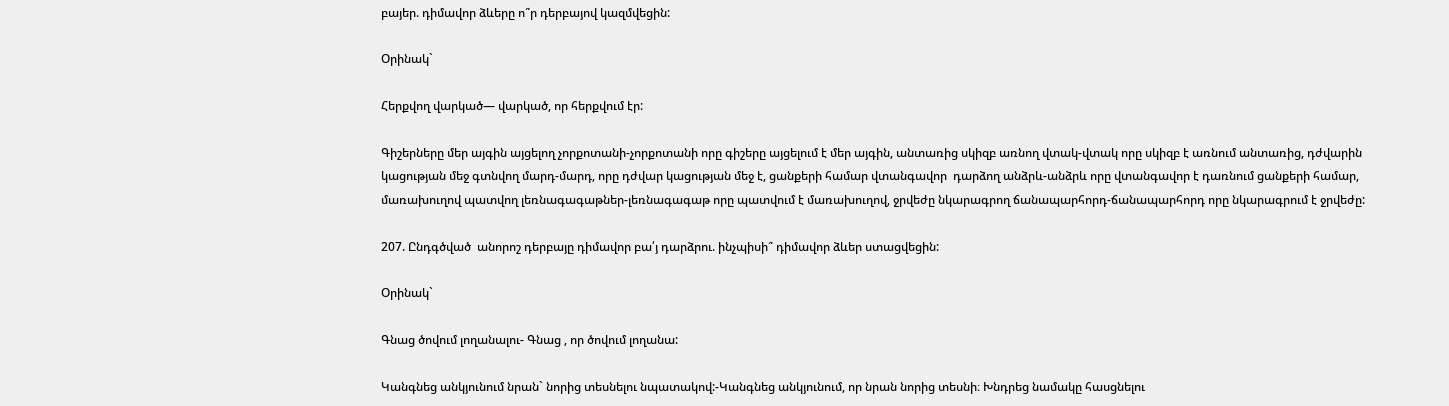բայեր. դիմավոր ձևերը ո՞ր դերբայով կազմվեցին:

Օրինակ`

Հերքվող վարկած— վարկած, որ հերքվում էր:

Գիշերները մեր այգին այցելող չորքոտանի-չորքոտանի որը գիշերը այցելում է մեր այգին, անտառից սկիզբ առնող վտակ-վտակ որը սկիզբ է առնում անտառից, դժվարին կացության մեջ գտնվող մարդ-մարդ, որը դժվար կացության մեջ է, ցանքերի համար վտանգավոր  դարձող անձրև-անձրև որը վտանգավոր է դառնում ցանքերի համար, մառախուղով պատվող լեռնագագաթներ-լեռնագագաթ որը պատվում է մառախուղով, ջրվեժը նկարագրող ճանապարհորդ-ճանապարհորդ որը նկարագրում է ջրվեժը:

207. Ընդգծված  անորոշ դերբայը դիմավոր բա՛յ դարձրու. ինչպիսի՞ դիմավոր ձևեր ստացվեցին:

Օրինակ`

Գնաց ծովում լողանալու- Գնաց , որ ծովում լողանա:

Կանգնեց անկյունում նրան` նորից տեսնելու նպատակով:-Կանգնեց անկյունում, որ նրան նորից տեսնի։ Խնդրեց նամակը հասցնելու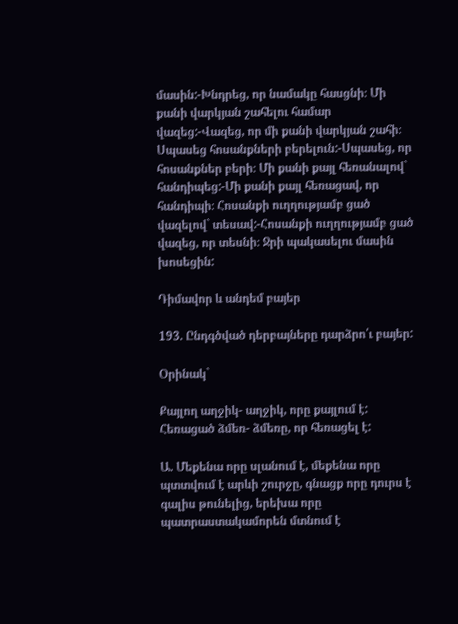մասին:-Խնդրեց, որ նամակը հասցնի։ Մի քանի վարկյան շահելու համար վազեց:-Վազեց, որ մի քանի վարկյան շահի։ Սպասեց հոսանքների բերելուն:-Սպասեց, որ հոսանքներ բերի։ Մի քանի քայլ հեռանալով`  հանդիպեց:-Մի քանի քայլ հեռացավ, որ հանդիպի։ Հոսանքի ուղղությամբ ցած վազելով` տեսավ:-Հոսանքի ուղղությամբ ցած վազեց, որ տեսնի։ Ջրի պակասելու մասին խոսեցին:

Դիմավոր և անդեմ բայեր

193. Ընդգծված դերբայները դարձրո՛ւ բայեր:

Օրինակ`

Քայլող աղջիկ- աղջիկ, որը քայլում է:
Հեռացած ձմեռ- ձմեռը, որ հեռացել է:

Ա. Մեքենա որը սլանում է, մեքենա որը պտտվում է արևի շուրջը, գնացք որը դուրս է գալիս թունելից, երեխա որը պատրաստակամորեն մտնում է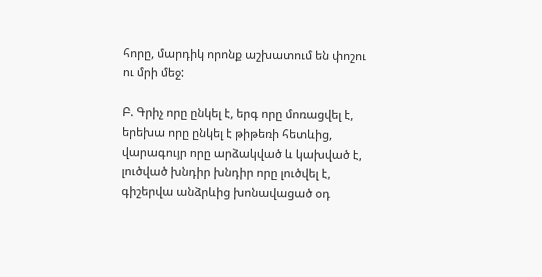հորը, մարդիկ որոնք աշխատում են փոշու ու մրի մեջ:

Բ. Գրիչ որը ընկել է, երգ որը մոռացվել է, երեխա որը ընկել է թիթեռի հետևից,  վարագույր որը արձակված և կախված է, լուծված խնդիր խնդիր որը լուծվել է, գիշերվա անձրևից խոնավացած օդ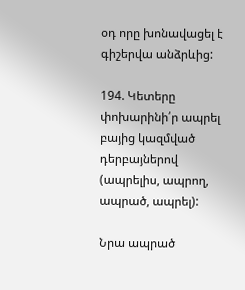օդ որը խոնավացել է գիշերվա անձրևից:

194. Կետերը փոխարինի՛ր ապրել բայից կազմված դերբայներով (ապրելիս, ապրող, ապրած, ապրել):

Նրա ապրած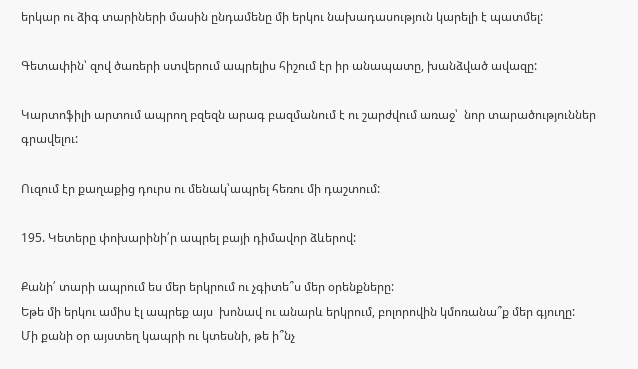երկար ու ձիգ տարիների մասին ընդամենը մի երկու նախադասություն կարելի է պատմել:

Գետափին՝ զով ծառերի ստվերում ապրելիս հիշում էր իր անապատը, խանձված ավազը:

Կարտոֆիլի արտում ապրող բզեզն արագ բազմանում է ու շարժվում առաջ՝  նոր տարածություններ գրավելու:

Ուզում էր քաղաքից դուրս ու մենակ՝ապրել հեռու մի դաշտում:

195. Կետերը փոխարինի՛ր ապրել բայի դիմավոր ձևերով:

Քանի՛ տարի ապրում ես մեր երկրում ու չգիտե՞ս մեր օրենքները:
Եթե մի երկու ամիս էլ ապրեք այս  խոնավ ու անարև երկրում, բոլորովին կմոռանա՞ք մեր գյուղը:
Մի քանի օր այստեղ կապրի ու կտեսնի, թե ի՞նչ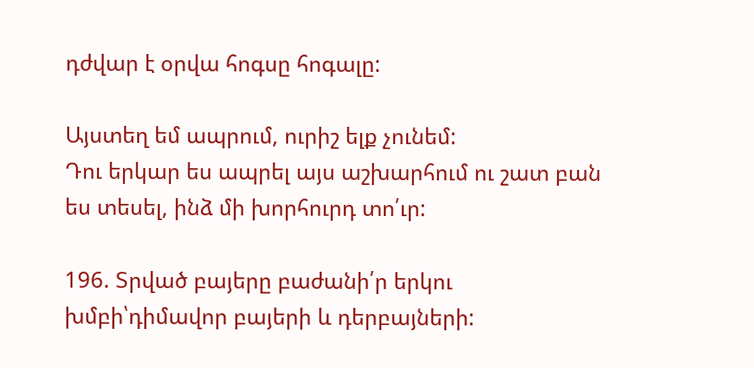դժվար է օրվա հոգսը հոգալը:

Այստեղ եմ ապրում, ուրիշ ելք չունեմ:
Դու երկար ես ապրել այս աշխարհում ու շատ բան ես տեսել, ինձ մի խորհուրդ տո՛ւր:

196. Տրված բայերը բաժանի՛ր երկու խմբի՝դիմավոր բայերի և դերբայների: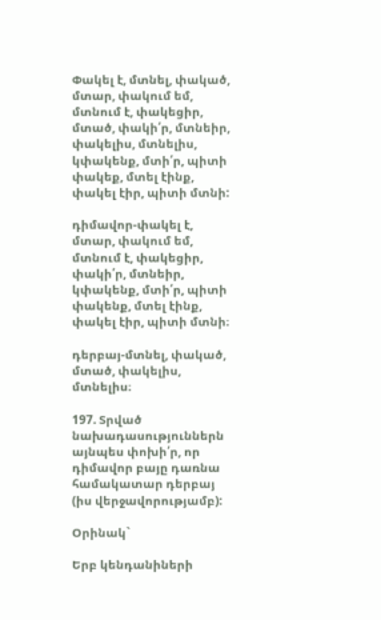Փակել է, մտնել, փակած, մտար, փակում եմ, մտնում է, փակեցիր, մտած, փակի՛ր, մտնեիր, փակելիս, մտնելիս, կփակենք, մտի՛ր, պիտի փակեք, մտել էինք, փակել էիր, պիտի մտնի:

դիմավոր-փակել է, մտար, փակում եմ, մտնում է, փակեցիր, փակի՛ր, մտնեիր, կփակենք, մտի՛ր, պիտի փակենք, մտել էինք, փակել էիր, պիտի մտնի։

դերբայ-մտնել, փակած, մտած, փակելիս, մտնելիս։

197. Տրված նախադասություններն այնպես փոխի՛ր, որ դիմավոր բայը դառնա համակատար դերբայ (իս վերջավորությամբ):

Օրինակ`

Երբ կենդանիների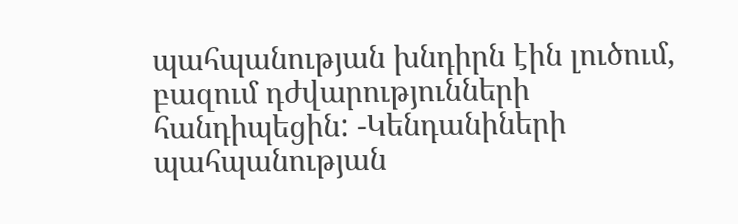պահպանության խնդիրն էին լուծում, բազում դժվարությունների հանդիպեցին: -Կենդանիների պահպանության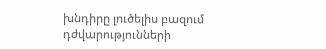խնդիրը լուծելիս բազում դժվարությունների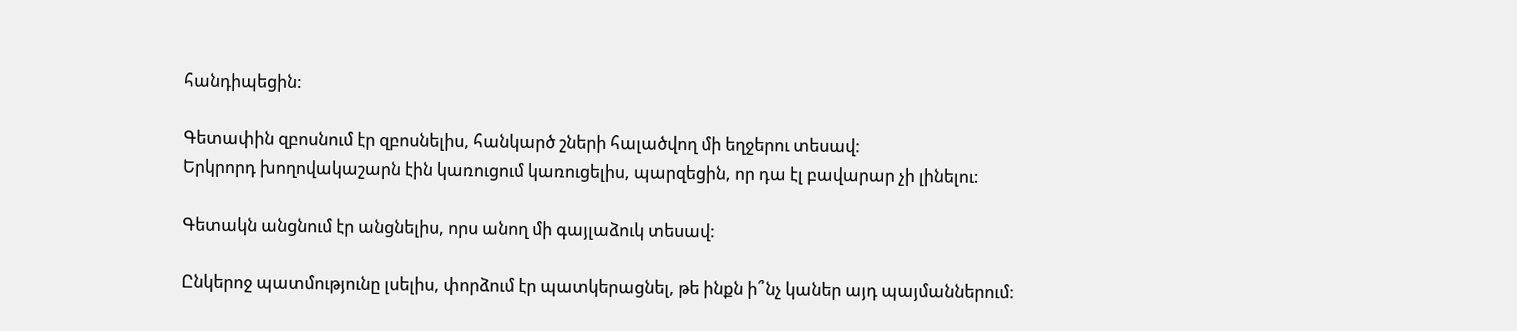հանդիպեցին:

Գետափին զբոսնում էր զբոսնելիս, հանկարծ շների հալածվող մի եղջերու տեսավ:
Երկրորդ խողովակաշարն էին կառուցում կառուցելիս, պարզեցին, որ դա էլ բավարար չի լինելու:

Գետակն անցնում էր անցնելիս, որս անող մի գայլաձուկ տեսավ:

Ընկերոջ պատմությունը լսելիս, փորձում էր պատկերացնել, թե ինքն ի՞նչ կաներ այդ պայմաններում: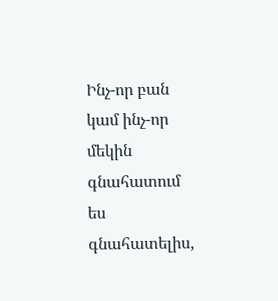Ինչ-որ բան կամ ինչ-որ մեկին գնահատում ես գնահատելիս,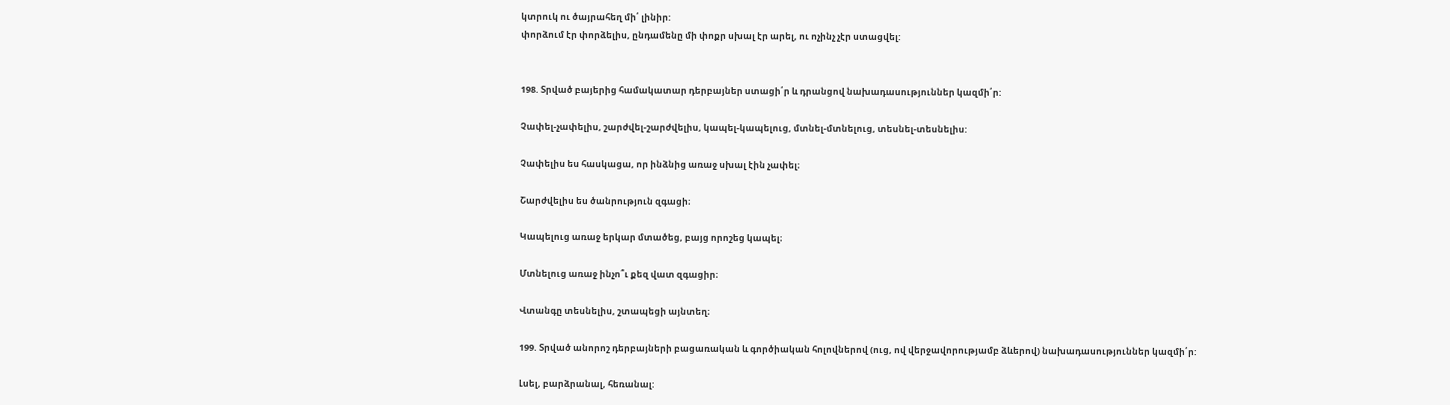կտրուկ ու ծայրահեղ մի՛ լինիր:
փորձում էր փորձելիս, ընդամենը մի փոքր սխալ էր արել, ու ոչինչ չէր ստացվել:


198. Տրված բայերից համակատար դերբայներ ստացի՛ր և դրանցով նախադասություններ կազմի՛ր:

Չափել-չափելիս, շարժվել-շարժվելիս, կապել-կապելուց, մտնել-մտնելուց, տեսնել-տեսնելիս:

Չափելիս ես հասկացա, որ ինձնից առաջ սխալ էին չափել։

Շարժվելիս ես ծանրություն զգացի։

Կապելուց առաջ երկար մտածեց, բայց որոշեց կապել։

Մտնելուց առաջ ինչո՞ւ քեզ վատ զգացիր։

Վտանգը տեսնելիս, շտապեցի այնտեղ։

199. Տրված անորոշ դերբայների բացառական և գործիական հոլովներով (ուց, ով վերջավորությամբ ձևերով) նախադասություններ կազմի՛ր:

Լսել, բարձրանալ, հեռանալ: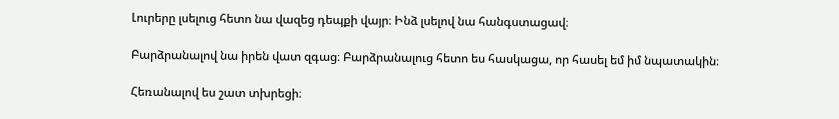Լուրերը լսելուց հետո նա վազեց դեպքի վայր։ Ինձ լսելով նա հանգստացավ։

Բարձրանալով նա իրեն վատ զգաց։ Բարձրանալուց հետո ես հասկացա, որ հասել եմ իմ նպատակին։

Հեռանալով ես շատ տխրեցի։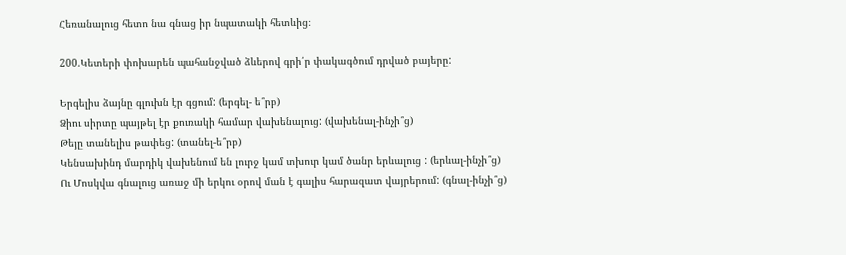Հեռանալուց հետո նա գնաց իր նպատակի հետևից։

200.Կետերի փոխարեն պահանջված ձևերով գրի՛ր փակագծում դրված բայերը:

Երգելիս ձայնը գլուխն էր գցում: (երգել- ե՞րբ)
Ձիու սիրտը պայթել էր քուռակի համար վախենալուց: (վախենալ-ինչի՞ց)
Թեյը տանելիս թափեց: (տանել-ե՞րբ)
Կենսախինդ մարդիկ վախենում են լուրջ կամ տխուր կամ ծանր երևալուց : (երևալ-ինչի՞ց)
Ու Մոսկվա գնալուց առաջ մի երկու օրով ման է գալիս հարազատ վայրերում: (գնալ-ինչի՞ց)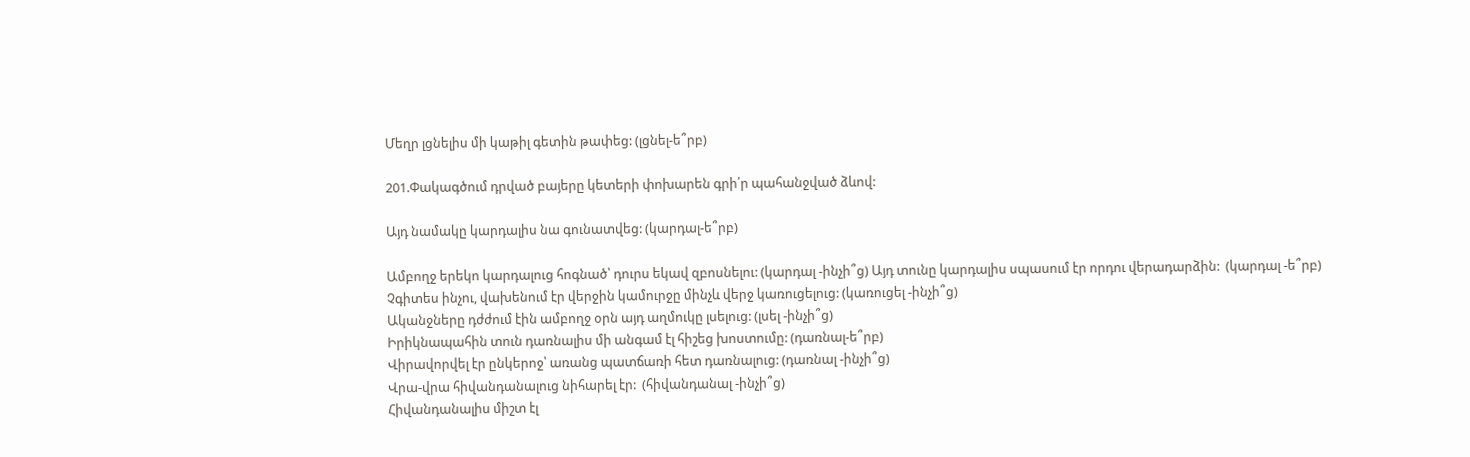Մեղր լցնելիս մի կաթիլ գետին թափեց: (լցնել-ե՞րբ)

201.Փակագծում դրված բայերը կետերի փոխարեն գրի՛ր պահանջված ձևով:

Այդ նամակը կարդալիս նա գունատվեց: (կարդալ-ե՞րբ)

Ամբողջ երեկո կարդալուց հոգնած՝ դուրս եկավ զբոսնելու: (կարդալ -ինչի՞ց) Այդ տունը կարդալիս սպասում էր որդու վերադարձին:  (կարդալ -ե՞րբ)
Չգիտես ինչու, վախենում էր վերջին կամուրջը մինչև վերջ կառուցելուց: (կառուցել -ինչի՞ց)
Ականջները դժժում էին ամբողջ օրն այդ աղմուկը լսելուց: (լսել -ինչի՞ց)
Իրիկնապահին տուն դառնալիս մի անգամ էլ հիշեց խոստումը: (դառնալ-ե՞րբ)
Վիրավորվել էր ընկերոջ՝ առանց պատճառի հետ դառնալուց: (դառնալ -ինչի՞ց)
Վրա-վրա հիվանդանալուց նիհարել էր:  (հիվանդանալ -ինչի՞ց)
Հիվանդանալիս միշտ էլ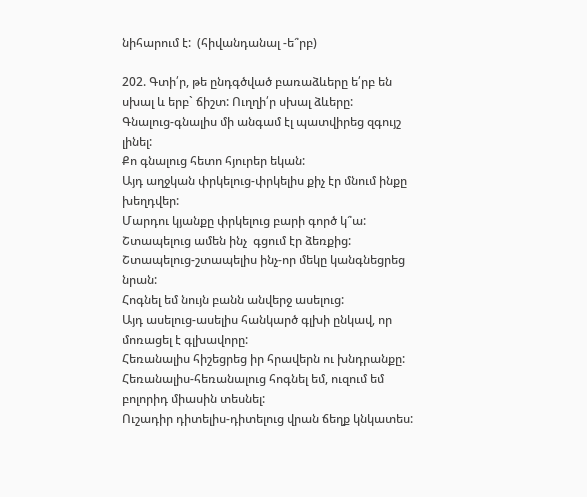նիհարում է:  (հիվանդանալ -ե՞րբ)

202. Գտի՛ր, թե ընդգծված բառաձևերը ե՛րբ են սխալ և երբ` ճիշտ: Ուղղի՛ր սխալ ձևերը:
Գնալուց-գնալիս մի անգամ էլ պատվիրեց զգույշ լինել:
Քո գնալուց հետո հյուրեր եկան:
Այդ աղջկան փրկելուց-փրկելիս քիչ էր մնում ինքը խեղդվեր:
Մարդու կյանքը փրկելուց բարի գործ կ՞ա:
Շտապելուց ամեն ինչ  գցում էր ձեռքից:
Շտապելուց-շտապելիս ինչ-որ մեկը կանգնեցրեց նրան:
Հոգնել եմ նույն բանն անվերջ ասելուց:
Այդ ասելուց-ասելիս հանկարծ գլխի ընկավ, որ մոռացել է գլխավորը:
Հեռանալիս հիշեցրեց իր հրավերն ու խնդրանքը:
Հեռանալիս-հեռանալուց հոգնել եմ, ուզում եմ բոլորիդ միասին տեսնել:
Ուշադիր դիտելիս-դիտելուց վրան ճեղք կնկատես: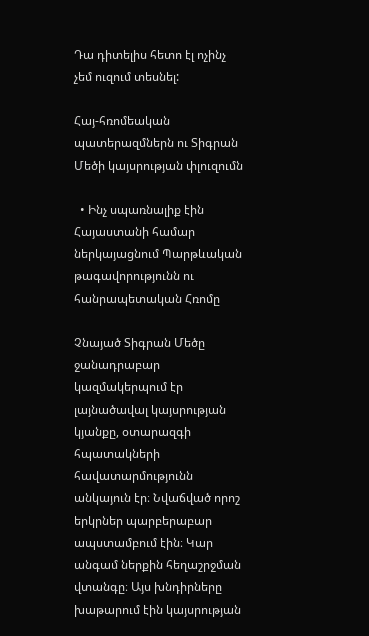Դա դիտելիս հետո էլ ոչինչ չեմ ուզում տեսնել:

Հայ-հռոմեական պատերազմներն ու Տիգրան Մեծի կայսրության փլուզումն

  • Ինչ սպառնալիք էին Հայաստանի համար ներկայացնում Պարթևական թագավորությունն ու հանրապետական Հռոմը

Չնայած Տիգրան Մեծը ջանադրաբար կազմակերպում էր լայնածավալ կայսրության կյանքը, օտարազգի հպատակների հավատարմությունն անկայուն էր։ Նվաճված որոշ երկրներ պարբերաբար ապստամբում էին։ Կար անգամ ներքին հեղաշրջման վտանգը։ Այս խնդիրները խաթարում էին կայսրության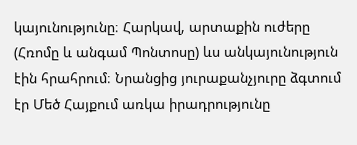կայունությունը։ Հարկավ, արտաքին ուժերը (Հռոմը և անգամ Պոնտոսը) ևս անկայունություն էին հրահրում։ Նրանցից յուրաքանչյուրը ձգտում էր Մեծ Հայքում առկա իրադրությունը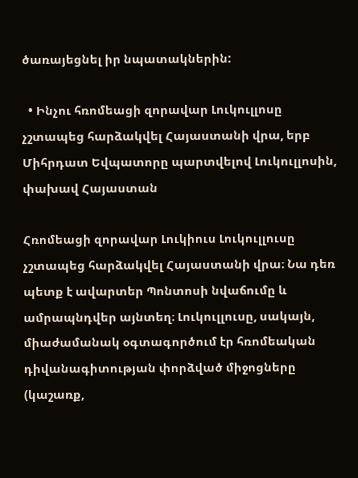ծառայեցնել իր նպատակներին:

  • Ինչու հռոմեացի զորավար Լուկուլլոսը չշտապեց հարձակվել Հայաստանի վրա, երբ Միհրդատ Եվպատորը պարտվելով Լուկուլլոսին, փախավ Հայաստան

Հռոմեացի զորավար Լուկիուս Լուկուլլուսը չշտապեց հարձակվել Հայաստանի վրա։ Նա դեռ պետք է ավարտեր Պոնտոսի նվաճումը և ամրապնդվեր այնտեղ։ Լուկուլլուսը, սակայն, միաժամանակ օգտագործում էր հռոմեական դիվանագիտության փորձված միջոցները (կաշառք,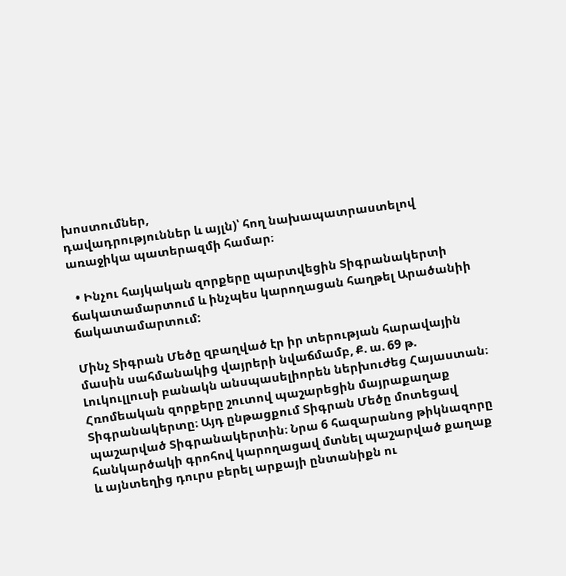խոստումներ,
դավադրություններ և այլն)՝ հող նախապատրաստելով առաջիկա պատերազմի համար։

  • Ինչու հայկական զորքերը պարտվեցին Տիգրանակերտի ճակատամարտում և ինչպես կարողացան հաղթել Արածանիի ճակատամարտում:

Մինչ Տիգրան Մեծը զբաղված էր իր տերության հարավային մասին սահմանակից վայրերի նվաճմամբ, Ք. ա. 69 թ. Լուկուլլուսի բանակն անսպասելիորեն ներխուժեց Հայաստան։ Հռոմեական զորքերը շուտով պաշարեցին մայրաքաղաք Տիգրանակերտը։ Այդ ընթացքում Տիգրան Մեծը մոտեցավ պաշարված Տիգրանակերտին։ Նրա 6 հազարանոց թիկնազորը հանկարծակի գրոհով կարողացավ մտնել պաշարված քաղաք և այնտեղից դուրս բերել արքայի ընտանիքն ու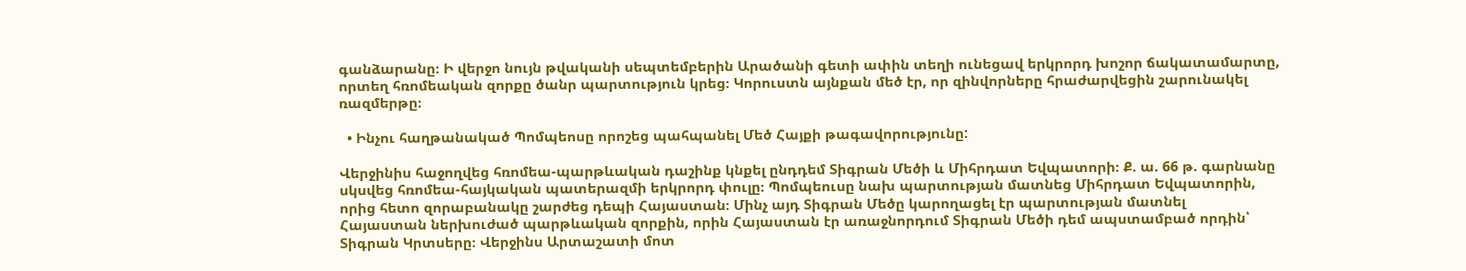գանձարանը։ Ի վերջո նույն թվականի սեպտեմբերին Արածանի գետի ափին տեղի ունեցավ երկրորդ խոշոր ճակատամարտը, որտեղ հռոմեական զորքը ծանր պարտություն կրեց։ Կորուստն այնքան մեծ էր, որ զինվորները հրաժարվեցին շարունակել ռազմերթը։

  • Ինչու հաղթանակած Պոմպեոսը որոշեց պահպանել Մեծ Հայքի թագավորությունը:

Վերջինիս հաջողվեց հռոմեա-պարթևական դաշինք կնքել ընդդեմ Տիգրան Մեծի և Միհրդատ Եվպատորի։ Ք. ա. 66 թ. գարնանը սկսվեց հռոմեա-հայկական պատերազմի երկրորդ փուլը։ Պոմպեուսը նախ պարտության մատնեց Միհրդատ Եվպատորին, որից հետո զորաբանակը շարժեց դեպի Հայաստան։ Մինչ այդ Տիգրան Մեծը կարողացել էր պարտության մատնել
Հայաստան ներխուժած պարթևական զորքին, որին Հայաստան էր առաջնորդում Տիգրան Մեծի դեմ ապստամբած որդին՝ Տիգրան Կրտսերը։ Վերջինս Արտաշատի մոտ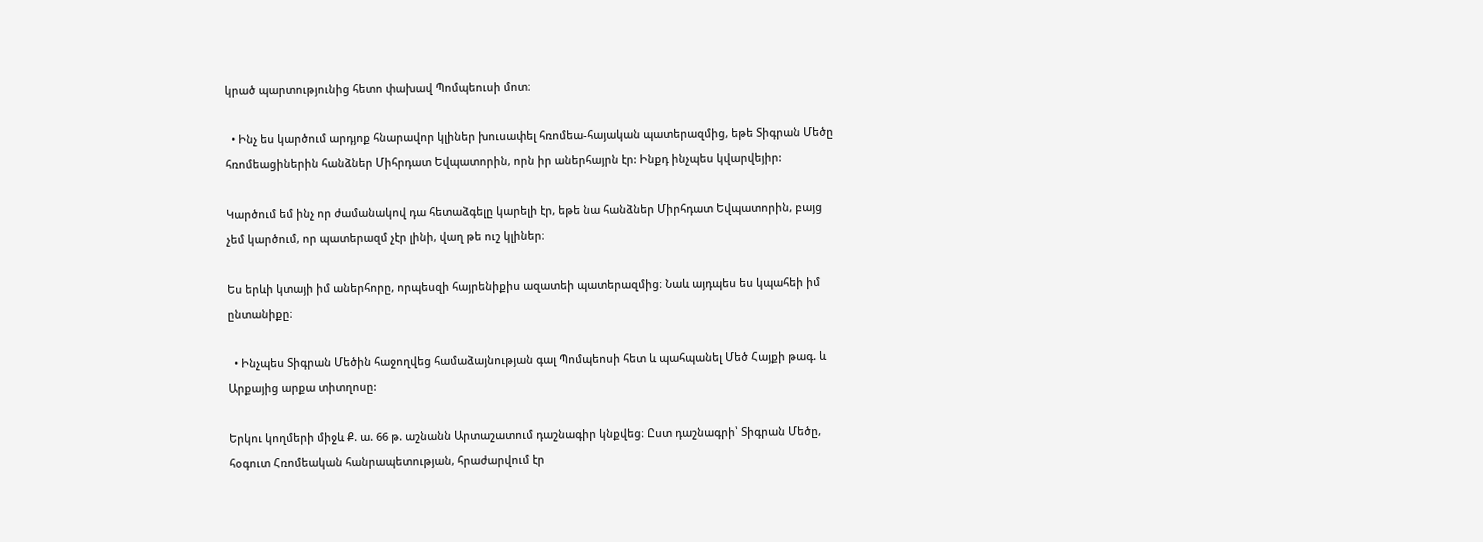կրած պարտությունից հետո փախավ Պոմպեուսի մոտ։

  • Ինչ ես կարծում արդյոք հնարավոր կլիներ խուսափել հռոմեա-հայական պատերազմից, եթե Տիգրան Մեծը հռոմեացիներին հանձներ Միհրդատ Եվպատորին, որն իր աներհայրն էր: Ինքդ ինչպես կվարվեյիր:

Կարծում եմ ինչ որ ժամանակով դա հետաձգելը կարելի էր, եթե նա հանձներ Միրհդատ Եվպատորին, բայց չեմ կարծում, որ պատերազմ չէր լինի, վաղ թե ուշ կլիներ։

Ես երևի կտայի իմ աներհորը, որպեսզի հայրենիքիս ազատեի պատերազմից։ Նաև այդպես ես կպահեի իմ ընտանիքը։

  • Ինչպես Տիգրան Մեծին հաջողվեց համաձայնության գալ Պոմպեոսի հետ և պահպանել Մեծ Հայքի թագ. և Արքայից արքա տիտղոսը:

Երկու կողմերի միջև Ք. ա. 66 թ. աշնանն Արտաշատում դաշնագիր կնքվեց։ Ըստ դաշնագրի՝ Տիգրան Մեծը, հօգուտ Հռոմեական հանրապետության, հրաժարվում էր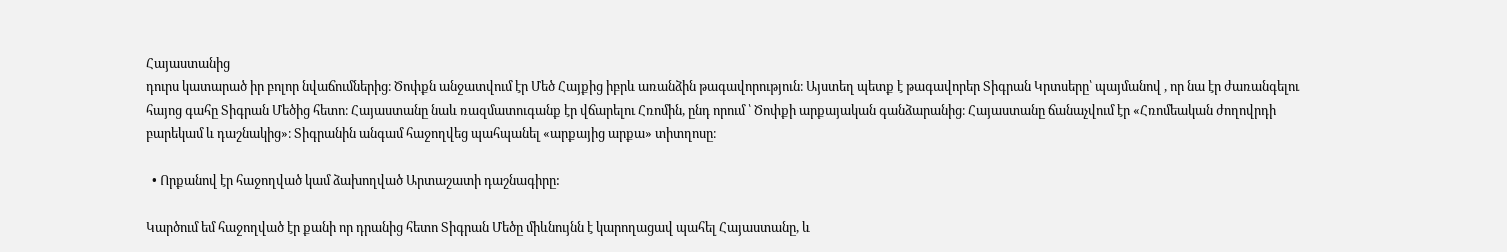Հայաստանից
դուրս կատարած իր բոլոր նվաճումներից։ Ծոփքն անջատվում էր Մեծ Հայքից իբրև առանձին թագավորություն։ Այստեղ պետք է թագավորեր Տիգրան Կրտսերը՝ պայմանով , որ նա էր ժառանգելու հայոց գահը Տիգրան Մեծից հետո։ Հայաստանը նաև ռազմատուգանք էր վճարելու Հռոմին, ընդ որում ՝ Ծոփքի արքայական գանձարանից։ Հայաստանը ճանաչվում էր «Հռոմեական ժողովրդի բարեկամ և դաշնակից»։ Տիգրանին անգամ հաջողվեց պահպանել «արքայից արքա» տիտղոսը։

  • Որքանով էր հաջողված կամ ձախողված Արտաշատի դաշնագիրը:

Կարծում եմ հաջողված էր քանի որ դրանից հետո Տիգրան Մեծը միևնույնն է կարողացավ պահել Հայաստանը, և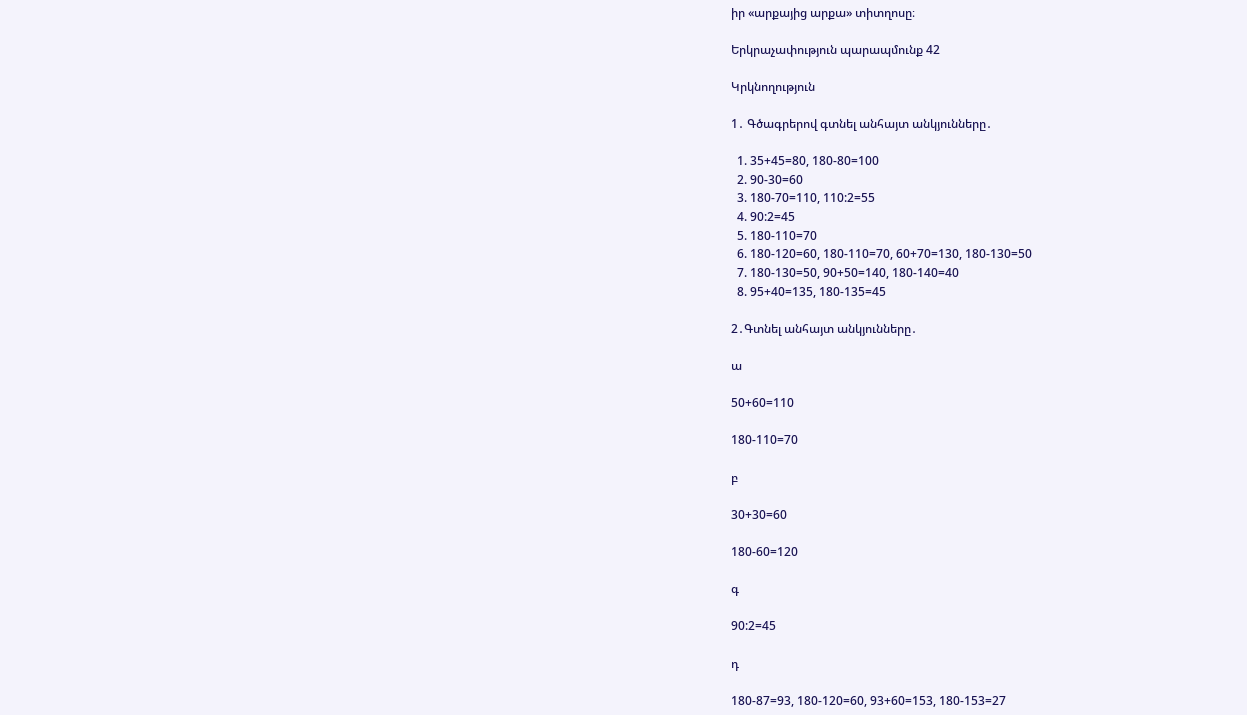իր «արքայից արքա» տիտղոսը։

Երկրաչափություն պարապմունք 42

Կրկնողություն

1․ Գծագրերով գտնել անհայտ անկյունները․

  1. 35+45=80, 180-80=100
  2. 90-30=60
  3. 180-70=110, 110:2=55
  4. 90:2=45
  5. 180-110=70
  6. 180-120=60, 180-110=70, 60+70=130, 180-130=50
  7. 180-130=50, 90+50=140, 180-140=40
  8. 95+40=135, 180-135=45

2․Գտնել անհայտ անկյունները․

ա

50+60=110

180-110=70

բ

30+30=60

180-60=120

գ

90:2=45

դ

180-87=93, 180-120=60, 93+60=153, 180-153=27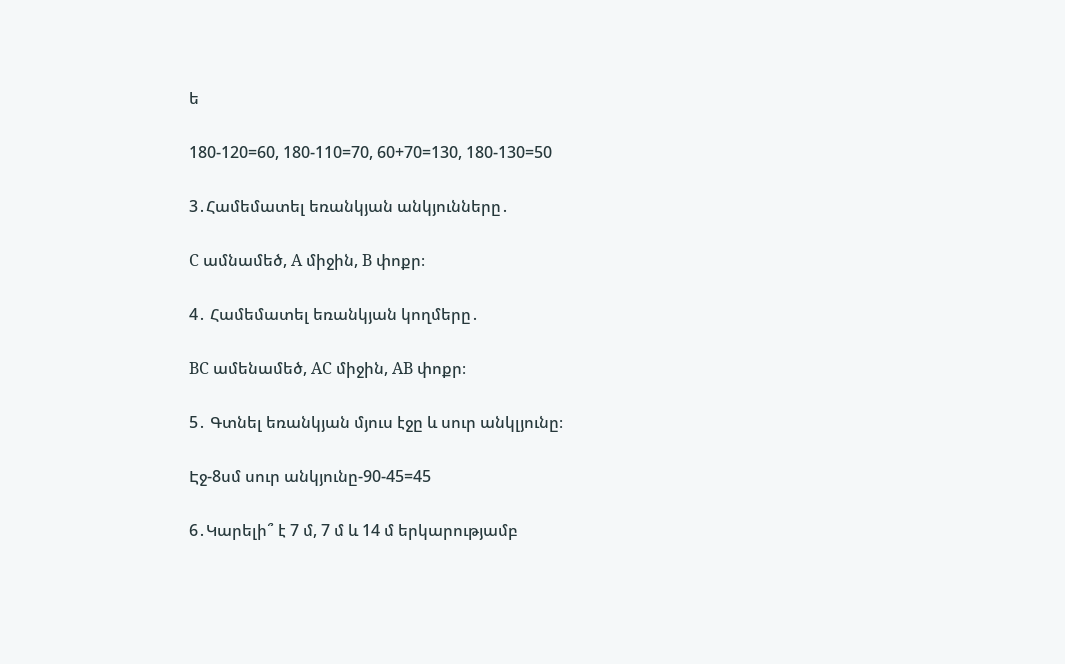ե

180-120=60, 180-110=70, 60+70=130, 180-130=50

3․Համեմատել եռանկյան անկյունները․

C ամնամեծ, A միջին, B փոքր։

4․ Համեմատել եռանկյան կողմերը․

BC ամենամեծ, AC միջին, AB փոքր։

5․ Գտնել եռանկյան մյուս էջը և սուր անկլյունը։

Էջ-8սմ սուր անկյունը-90-45=45

6․Կարելի՞ է 7 մ, 7 մ և 14 մ երկարությամբ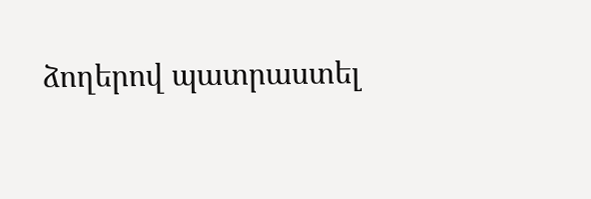ձողերով պատրաստել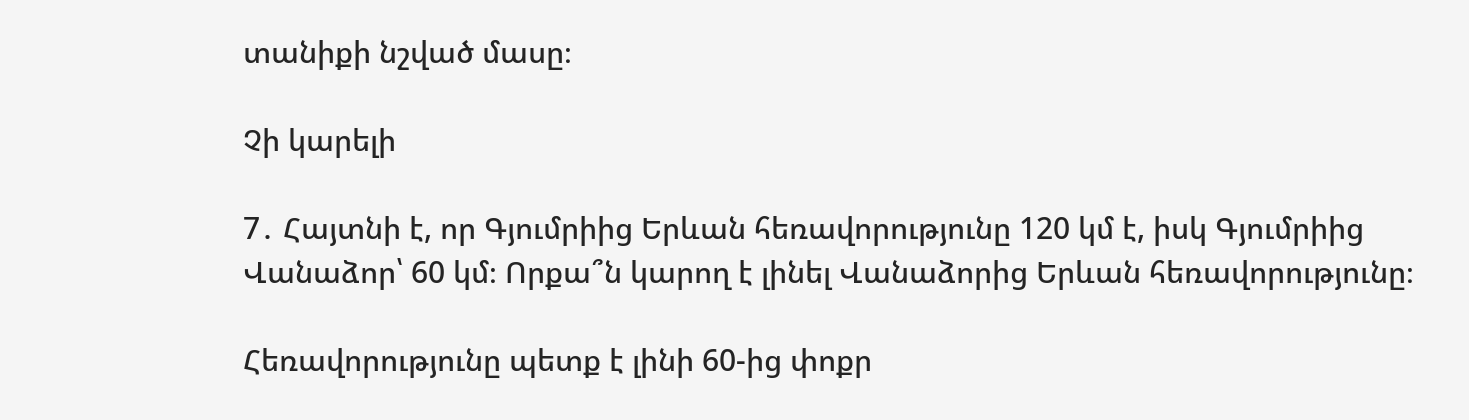տանիքի նշված մասը։

Չի կարելի

7․ Հայտնի է, որ Գյումրիից Երևան հեռավորությունը 120 կմ է, իսկ Գյումրիից Վանաձոր՝ 60 կմ։ Որքա՞ն կարող է լինել Վանաձորից Երևան հեռավորությունը։

Հեռավորությունը պետք է լինի 60-ից փոքր